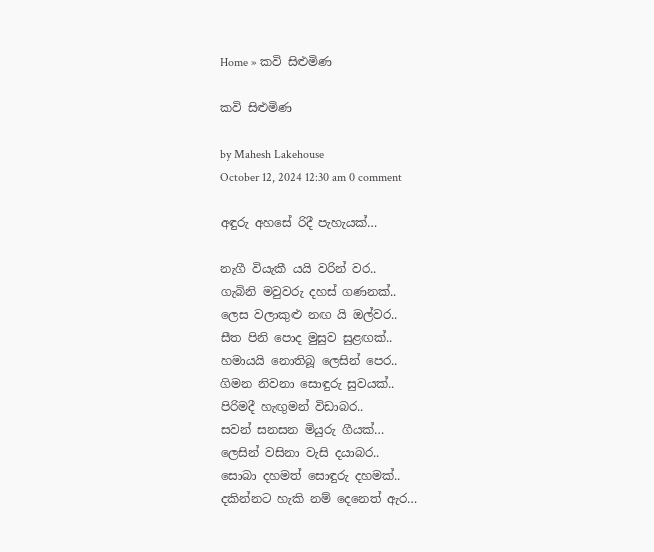Home » කවි සිළුමිණ

කවි සිළුමිණ

by Mahesh Lakehouse
October 12, 2024 12:30 am 0 comment

අඳුරු අහසේ රිදී පැහැයක්…

නැගී වියැකී යයි වරින් වර..
ගැබිනි මවුවරු දහස් ගණනක්..
ලෙස වලාකුළු නඟ යි ඔල්වර..
සීත පිනි පොද මුසුව සුළඟක්..
හමායයි නොතිබූ ලෙසින් පෙර..
ගිමන නිවනා සොඳුරු සුවයක්..
පිරිමදී හැඟුමන් විඩාබර..
සවන් සනසන මියුරු ගීයක්…
ලෙසින් වසිනා වැසි දයාබර..
සොබා දහමත් සොඳුරු දහමක්..
දකින්නට හැකි නම් දෙනෙත් ඇර…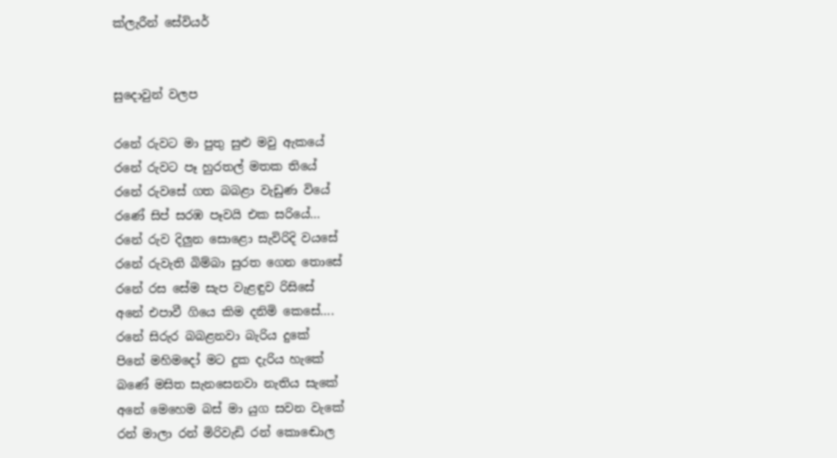ක්ලැරීන් සේවියර්


සුදොවුන් වලප

රනේ රුවට මා පුතු සුළු මවු ඇකයේ
රනේ රුවට පෑ හුරතල් මතක තියේ
රනේ රුවසේ ගත බබළා වැඩුණ වියේ
රණේ සිප් සරඹ පෑවයි එක සරියේ…
රනේ රුව දිලුන සොළො සැවිරිදි වයසේ
රනේ රුවැති බිම්බා සුරත ගෙන තොසේ
රනේ රස සේම සැප වැළඳුව රිසිසේ
අනේ එපාවී ගියෙ කිම දනිමි කෙසේ….
රනේ සිරුර බබළනවා බැරිය දුකේ
පිනේ මහිමදෝ මට දුක දැරිය හැකේ
බණේ මසිත සැනසෙනවා නැතිය සැකේ
අනේ මෙහෙම බස් මා යුග සවන වැකේ
රන් මාලා රන් මිරිවැඩි රන් කොඬොල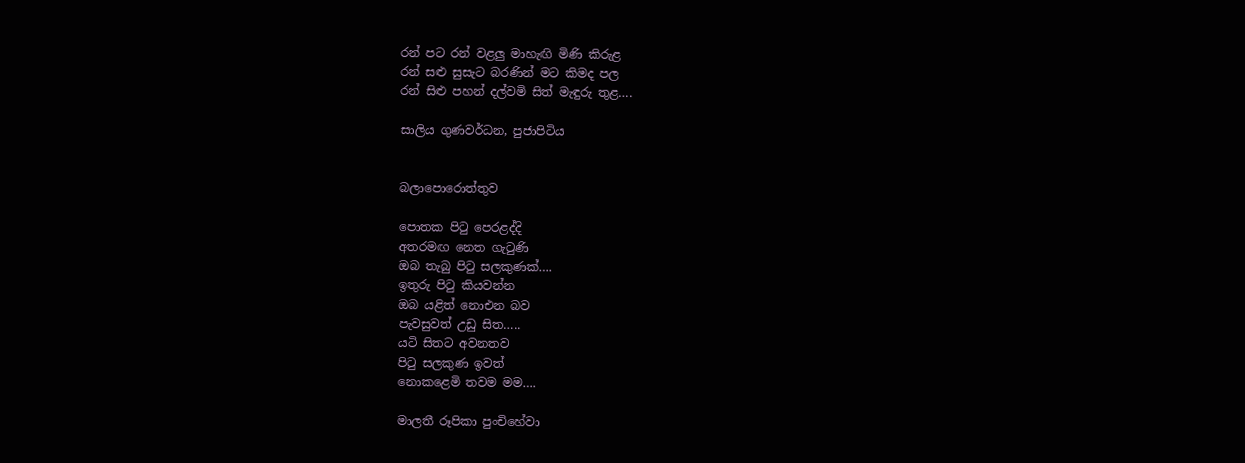රන් පට රන් වළලු මාහැඟි මිණි කිරුළ
රන් සළු සුසැට බරණින් මට කිමද පල
රන් සිළු පහන් දල්වමි සිත් මැඳුරු තුළ….

සාලිය ගුණවර්ධන, පුජාපිටිය


බලාපොරොත්තුව

පොතක පිටු පෙරළද්දි
අතරමඟ නෙත ගැටුණි
ඔබ තැබු පිටු සලකුණක්….
ඉතුරු පිටු කියවන්න
ඔබ යළිත් නොඑන බව
පැවසුවත් උඩු සිත…..
යටි සිතට අවනතව
පිටු සලකුණ ඉවත්
නොකළෙමි තවම මම….

මාලතී රූපිකා පුංචිහේවා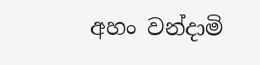අහං වන්දාමි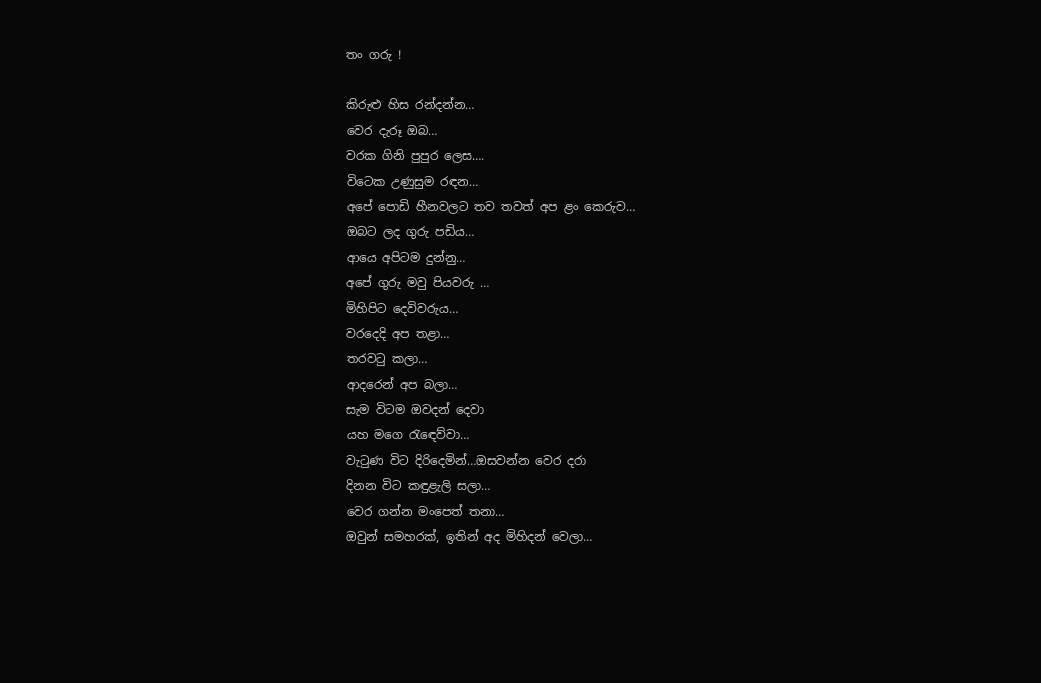තං ගරු !

කිරුළු හිස රන්දන්න…
වෙර දැරූ ඔබ…
වරක ගිනි පුපුර ලෙස….
විටෙක උණුසුම රඳන…
අපේ පොඩි හීනවලට තව තවත් අප ළං කෙරුව…
ඔබට ලද ගුරු පඩිය…
ආයෙ අපිටම දුන්නු…
අපේ ගුරු මවු පියවරු …
මිහිපිට දෙවිවරුය…
වරදෙදි අප තළා…
තරවටු කලා…
ආදරෙන් අප බලා…
සැම විටම ඔවදන් දෙවා
යහ මගෙ රැඳෙව්වා…
වැටුණ විට දිරිදෙමින්…ඔසවන්න වෙර දරා
දිනන විට කඳුළැලි සලා…
වෙර ගන්න මංපෙත් තනා…
ඔවුන් සමහරක්, ඉතින් අද මිහිදන් වෙලා…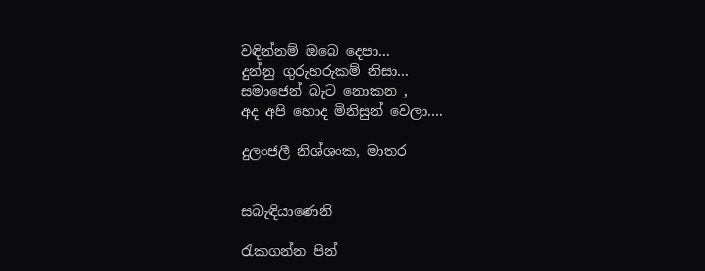වඳින්නම් ඔබෙ දෙපා…
දුන්නු ගුරුහරුකම් නිසා…
සමාජෙන් බැට නොකන ,
අද අපි හොද මිනිසුන් වෙලා….

දුලංජලී නිශ්ශංක, මාතර


සබැඳියාණෙනි

රැකගන්න පින්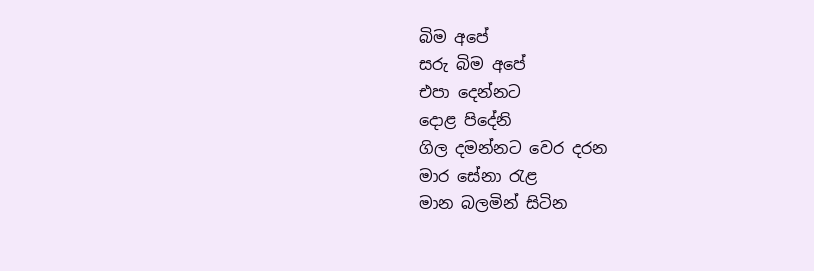බිම අපේ
සරු බිම අපේ
එපා දෙන්නට
දොළ පිදේනි
ගිල දමන්නට වෙර දරන
මාර සේනා රැළ
මාන බලමින් සිටින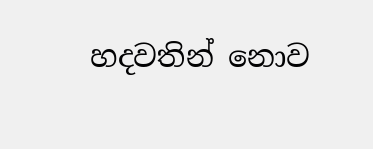හදවතින් නොව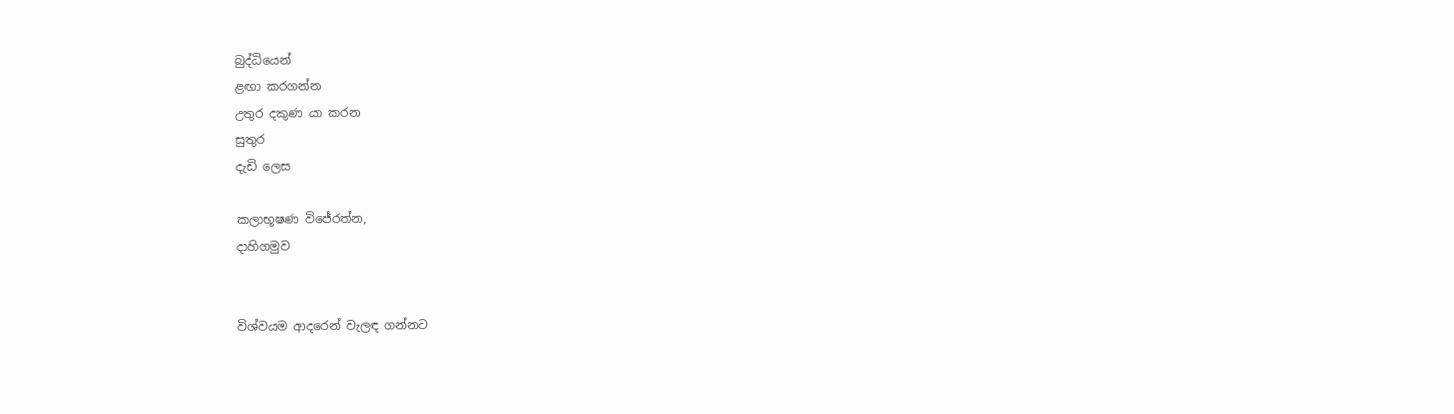බුද්ධියෙන්
ළඟා කරගන්න
උතුර දකුණ යා කරන
සුතුර
දැඩි ලෙස

කලාභූෂණ විජේරත්න,
දාහිගමුව


විශ්වයම ආදරෙන් වැලඳ ගන්නට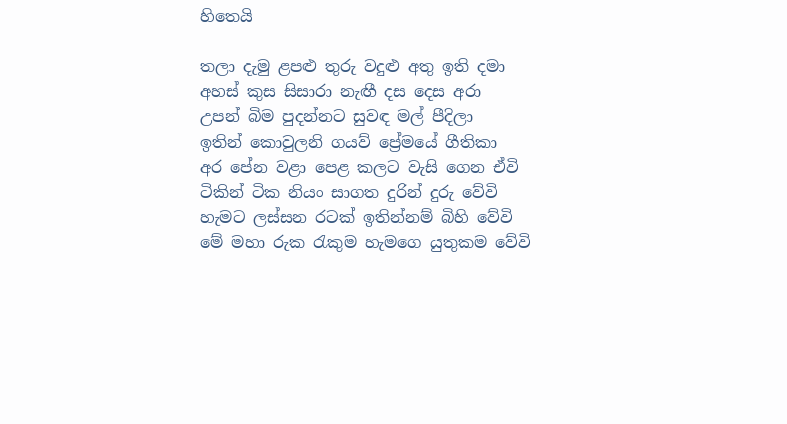හිතෙයි

තලා දැමු ළපළු තුරු වදුළු අතු ඉති දමා
අහස් කුස සිසාරා නැඟී දස දෙස අරා
උපන් බිම පුදන්නට සුවඳ මල් පීදිලා
ඉතින් කොවුලනි ගයව් ප්‍රේමයේ ගීතිකා
අර පේන වළා පෙළ කලට වැසි ගෙන ඒවි
ටිකින් ටික නියං සාගත දුරින් දුරු වේවි
හැමට ලස්සන රටක් ඉතින්නම් බිහි වේවි
මේ මහා රුක රැකුම හැමගෙ යුතුකම වේවි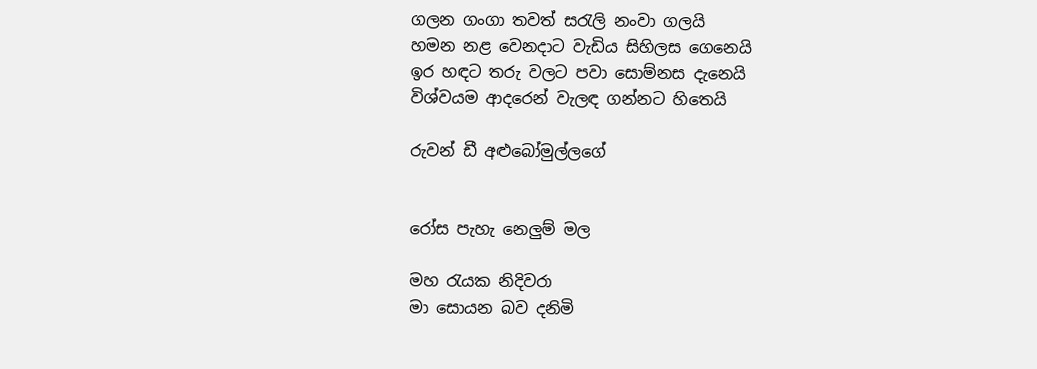ගලන ගංගා තවත් සරැලි නංවා ගලයි
හමන නළ වෙනදාට වැඩිය සිහිලස ගෙනෙයි
ඉර හඳට තරු වලට පවා සොම්නස දැනෙයි
විශ්වයම ආදරෙන් වැලඳ ගන්නට හිතෙයි

රුවන් ඩී අළුබෝමුල්ලගේ


රෝස පැහැ නෙලුම් මල

මහ රැයක නිදිවරා
මා සොයන බව දනිමි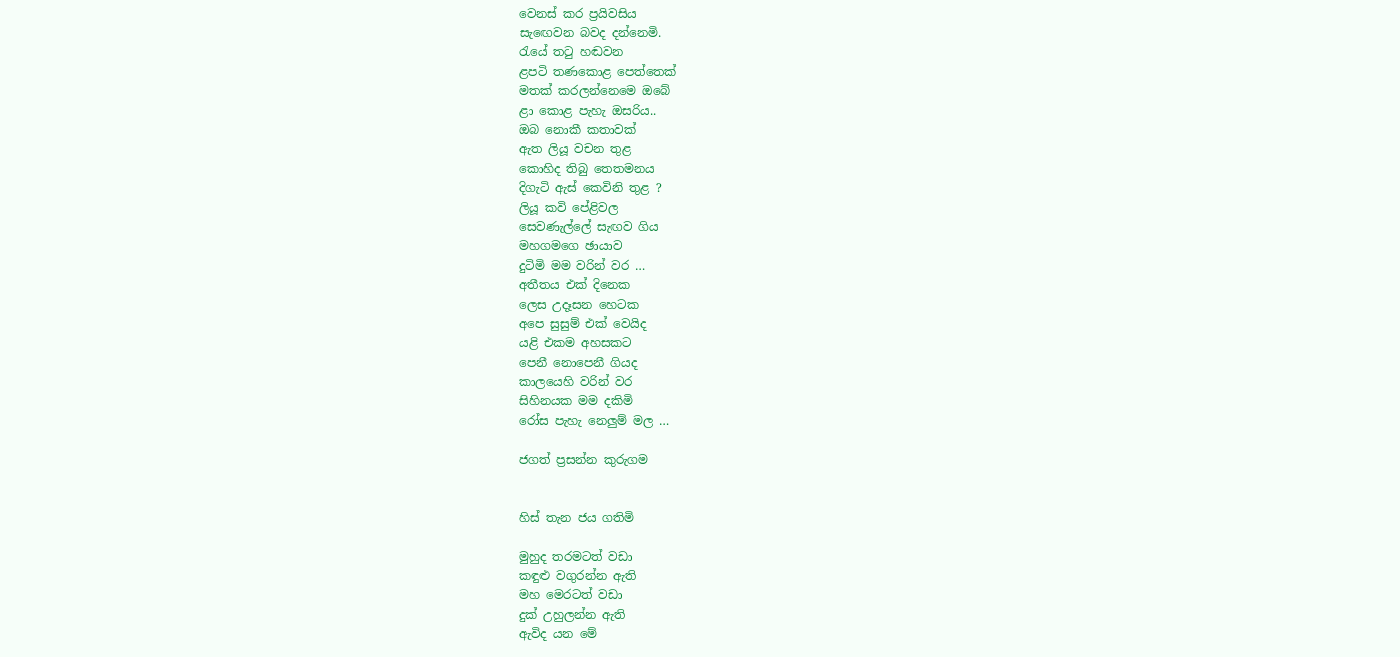වෙනස් කර ප්‍රයිවසිය
සැඟෙවන බවද දන්නෙමි.
රැයේ තටු හඬවන
ළපටි තණකොළ පෙත්තෙක්
මතක් කරලන්නෙමෙ ඔබේ
ළා කොළ පැහැ ඔසරිය..
ඔබ නොකී කතාවක්
ඇත ලියූ වචන තුළ
කොහිද තිබු තෙතමනය
දිගැටි ඇස් කෙවිනි තුළ ?
ලියූ කවි පේළිවල
සෙවණැල්ලේ සැඟව ගිය
මහගමගෙ ඡායාව
දුටිමි මම වරින් වර …
අතීතය එක් දිනෙක
ලෙස උදෑසන හෙටක
අපෙ සුසුම් එක් වෙයිද
යළි එකම අහසකට
පෙනී නොපෙනී ගියද
කාලයෙහි වරින් වර
සිහිනයක මම දකිමි
රෝස පැහැ නෙලුම් මල …

ජගත් ප්‍රසන්න කුරුගම


හිස් තැන ජය ගතිමි

මුහුද තරමටත් වඩා
කඳුළු වගුරන්න ඇති
මහ මෙරටත් වඩා
දුක් උහුලන්න ඇති
ඇවිද යන මේ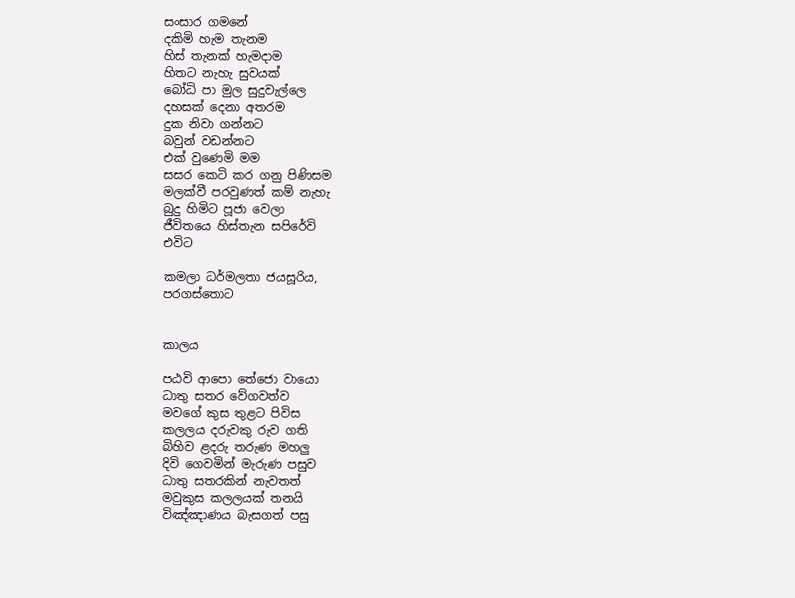සංසාර ගමනේ
දකිමි හැම තැනම
හිස් තැනක් හැමදාම‍
හිතට නැහැ සුවයක්
බෝධි පා මුල සුදුවැල්ලෙ
දහසක් දෙනා අතරම
දුක නිවා ගන්නට‍
බවුන් වඩන්නට
එක් වුණෙමි මම
සසර කෙටි කර ගනු පිණිසම
මලක්වී පරවුණත් කම් නැහැ
බුදු හිමිට පූජා වෙලා
ජීවිතයෙ හිස්තැන සපිරේවි
එවිට

කමලා ධර්මලතා ජයසූරිය,
පරගස්තොට


කාලය

පඨවි ආපො තේජො වායො
ධාතු සතර වේගවත්ව
මවගේ කුස තුළට පිවිස
කලලය දරුවකු රුව ගති
බිහිව ළදරු තරුණ මහලු
දිවි ගෙවමින් මැරුණ පසුව
ධාතු සතරකින් නැවතත්
මවුකුස කලලයක් තනයි
විඤ්ඤාණය බැසගත් පසු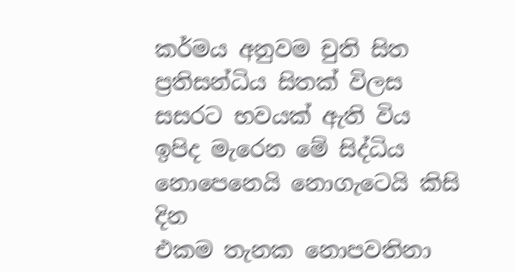කර්මය අනුවම චුති සිත
ප්‍රතිසන්ධිය සිතක් විලස
සසරට භවයක් ඇති විය
ඉපිද මැරෙන මේ සිද්ධිය
නොපෙනෙයි නොගැටෙයි කිසි දින
එකම තැනක නොපවතිනා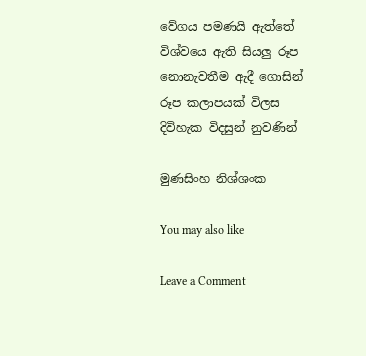වේගය පමණයි ඇත්තේ
විශ්වයෙ ඇති සියලු රූප
නොනැවතීම ඇදී ගොසින්
රූප කලාපයක් විලස
දිවිහැක විදසුන් නුවණින්

මුණසිංහ නිශ්ශංක

You may also like

Leave a Comment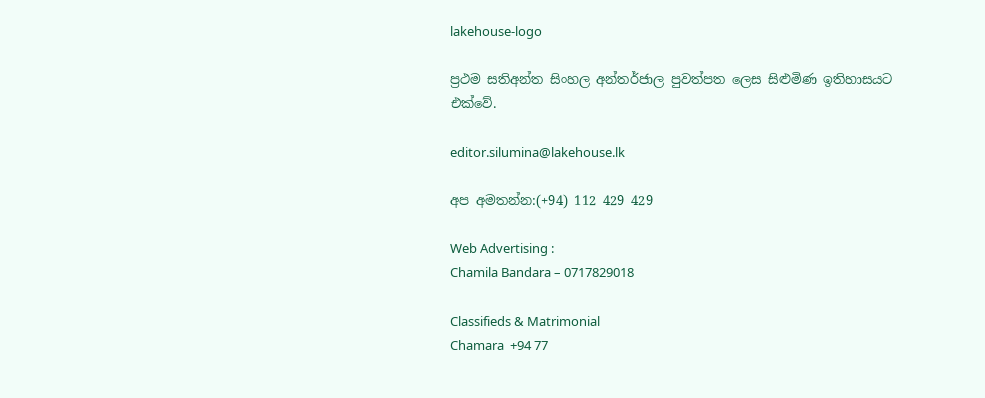lakehouse-logo

ප්‍රථම සතිඅන්ත සිංහල අන්තර්ජාල පුවත්පත ලෙස සිළුමිණ ඉතිහාසයට එක්වේ.

editor.silumina@lakehouse.lk

අප අමතන්න:(+94) 112 429 429

Web Advertising :
Chamila Bandara – 0717829018

Classifieds & Matrimonial
Chamara  +94 77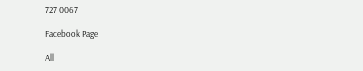727 0067

Facebook Page

All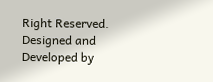Right Reserved. Designed and Developed by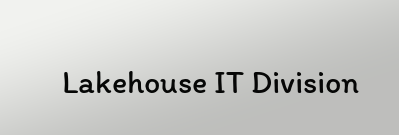Lakehouse IT Division